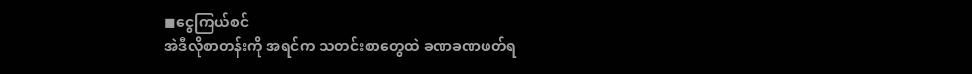◼ငွေကြယ်စင်
အဲဒီလိုစာတန်းကို အရင်က သတင်းစာတွေထဲ ခဏခဏဖတ်ရ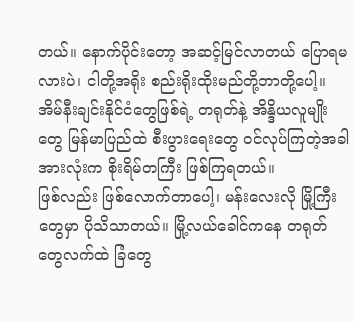တယ်။ နောက်ပိုင်းတော့ အဆင့်မြင်လာတယ် ပြောရမလားပဲ၊ ငါတို့အရိုး စည်းရိုးထိုးမည်တို့ဘာတို့ပေါ့။ အိမ်နီးချင်းနိုင်ငံတွေဖြစ်ရဲ့ တရုတ်နဲ့ အိန္ဒိယလူမျိုးတွေ မြန်မာပြည်ထဲ စီးပွားရေးတွေ ဝင်လုပ်ကြတဲ့အခါ အားလုံးက စိုးရိမ်တကြီး ဖြစ်ကြရတယ်။
ဖြစ်လည်း ဖြစ်လောက်တာပေါ့၊ မန်းလေးလို မြို့ကြီးတွေမှာ ပိုသိသာတယ်။ မြို့လယ်ခေါင်ကနေ တရုတ်တွေလက်ထဲ ခြံတွေ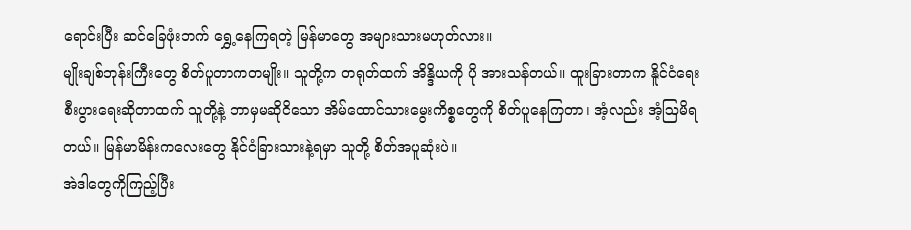ရောင်းပြီး ဆင်ခြေဖုံးဘက် ရွှေ့နေကြရတဲ့ မြန်မာတွေ အများသားမဟုတ်လား။
မျိုးချစ်ဘုန်းကြီးတွေ စိတ်ပူတာကတမျိုး။ သူတို့က တရုတ်ထက် အိန္ဒိယကို ပို အားသန်တယ်။ ထူးခြားတာက နိူင်ငံရေး စီးပွားရေးဆိုတာထက် သူတို့နဲ့ ဘာမှမဆိုငိသော အိမ်ထောင်သားမွေးကိစ္စတွေကို စိတ်ပူနေကြတာ၊ အံ့လည်း အံ့ဩမိရတယ်။ မြန်မာမိန်းကလေးတွေ နိုင်ငံခြားသားနဲ့ရမှာ သူတို့ စိတ်အပူဆုံးပဲ။
အဲဒါတွေကိုကြည့်ပြီး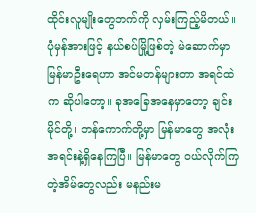ထိုင်းလူမျိုးတွေဘက်ကို လှမ်းကြည့်မိတယ်။ ပုံမှန်အားဖြင့် နယ်စပ်မြို့ဖြစ်တဲ့ မဲဆောက်မှာ မြန်မာဦးရေဟာ အင်မတန်များတာ အရင်ထဲက ဆိုပါတော့။ ခုအခြေအနေမှာတော့ ချင်းမိုင်တို့၊ ဘန်ကောက်တို့မှာ မြန်မာတွေ အလုံးအရင်းနဲ့ရှိနေကြပြီ။ မြန်မာတွေ ဝယ်လိုက်ကြတဲ့အိမ်တွေလည်း မနည်းမ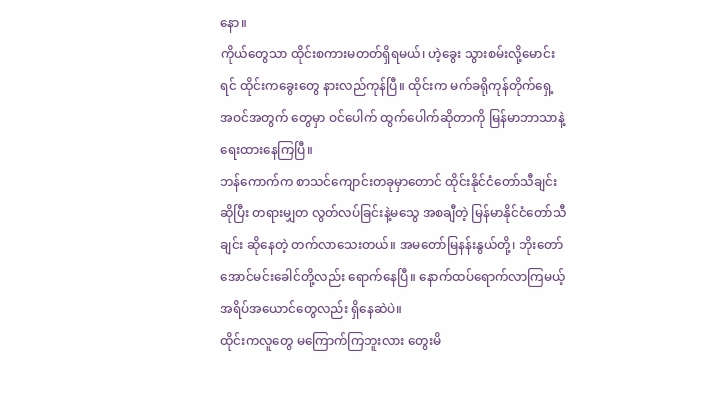နော။
ကိုယ်တွေသာ ထိုင်းစကားမတတ်ရှိရမယ်၊ ဟဲ့ခွေး သွားစမ်းလို့မောင်းရင် ထိုင်းကခွေးတွေ နားလည်ကုန်ပြီ။ ထိုင်းက မက်ခရိုကုန်တိုက်ရှေ့ အဝင်အတွက် တွေမှာ ဝင်ပေါက် ထွက်ပေါက်ဆိုတာကို မြန်မာဘာသာနဲ့ ရေးထားနေကြပြီ။
ဘန်ကောက်က စာသင်ကျောင်းတခုမှာတောင် ထိုင်းနိုင်ငံတော်သီချင်းဆိုပြီး တရားမျှတ လွတ်လပ်ခြင်းနဲ့မသွေ အစချီတဲ့ မြန်မာနိုင်ငံတော်သီချင်း ဆိုနေတဲ့ တက်လာသေးတယ်။ အမတော်မြနန်းနွယ်တို့၊ ဘိုးတော်အောင်မင်းခေါင်တို့လည်း ရောက်နေပြီ။ နောက်ထပ်ရောက်လာကြမယ့် အရိပ်အယောင်တွေလည်း ရှိနေဆဲပဲ။
ထိုင်းကလူတွေ မကြောက်ကြဘူးလား တွေးမိ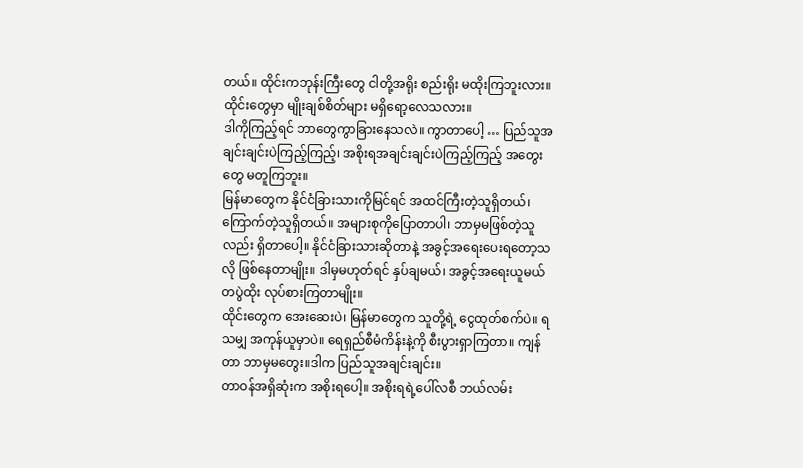တယ်။ ထိုင်းကဘုန်းကြီးတွေ ငါတို့အရိုး စည်းရိုး မထိုးကြဘူးလား။ ထိုင်းတွေမှာ မျိုးချစ်စိတ်များ မရှိရော့လေသလား။
ဒါကိုကြည့်ရင် ဘာတွေကွာခြားနေသလဲ။ ကွာတာပေါ့ … ပြည်သူအချင်းချင်းပဲကြည့်ကြည့်၊ အစိုးရအချင်းချင်းပဲကြည့်ကြည့် အတွေးတွေ မတူကြဘူး။
မြန်မာတွေက နိုင်ငံခြားသားကိုမြင်ရင် အထင်ကြီးတဲ့သူရှိတယ်၊ ကြောက်တဲ့သူရှိတယ်။ အများစုကိုပြောတာပါ၊ ဘာမှမဖြစ်တဲ့သူလည်း ရှိတာပေါ့။ နိုင်ငံခြားသားဆိုတာနဲ့ အခွင့်အရေးပေးရတော့သလို ဖြစ်နေတာမျိုး။ ဒါမှမဟုတ်ရင် နှပ်ချမယ်၊ အခွင့်အရေးယူမယ် တပွဲထိုး လုပ်စားကြတာမျိုး။
ထိုင်းတွေက အေးဆေးပဲ၊ မြန်မာတွေက သူတို့ရဲ့ ငွေထုတ်စက်ပဲ။ ရသမျှ အကုန်ယူမှာပဲ။ ရေရှည်စီမံကိန်းနဲ့ကို စီးပွားရှာကြတာ။ ကျန်တာ ဘာမှမတွေး။ဒါက ပြည်သူအချင်းချင်း။
တာဝန်အရှိဆုံးက အစိုးရပေါ့။ အစိုးရရဲ့ပေါ်လစီ ဘယ်လမ်း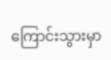ကြောင်းသွားမှာ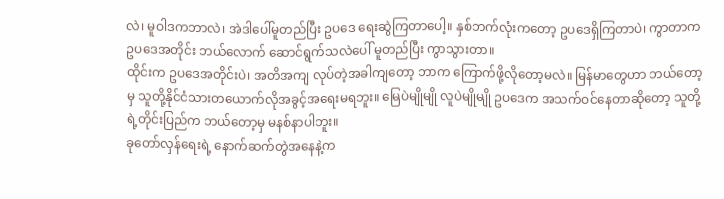လဲ၊ မူဝါဒကဘာလဲ၊ အဲဒါပေါ်မူတည်ပြီး ဥပဒေ ရေးဆွဲကြတာပေါ့။ နှစ်ဘက်လုံးကတော့ ဥပဒေရှိကြတာပဲ၊ ကွာတာက ဥပဒေအတိုင်း ဘယ်လောက် ဆောင်ရွက်သလဲပေါ် မူတည်ပြီး ကွာသွားတာ။
ထိုင်းက ဥပဒေအတိုင်းပဲ၊ အတိအကျ လုပ်တဲ့အခါကျတော့ ဘာက ကြောက်ဖို့လိုတော့မလဲ။ မြန်မာတွေဟာ ဘယ်တော့မှ သူတို့နိုင်ငံသားတယောက်လိုအခွင့်အရေးမရဘူး။ မြေပဲမျိုမျို လူပဲမျိုမျို ဥပဒေက အသက်ဝင်နေတာဆိုတော့ သူတို့ရဲ့တိုင်းပြည်က ဘယ်တော့မှ မနစ်နာပါဘူး။
ခုတော်လှန်ရေးရဲ့ နောက်ဆက်တွဲအနေနဲ့က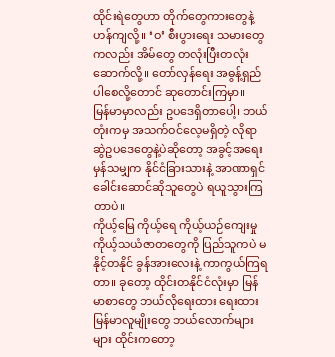ထိုင်းရဲတွေဟာ တိုက်တွေကားတွေနဲ့ ဟန်ကျလို့။ ‘ဝ’ စီးပွားရေး သမားတွေကလည်း အိမ်တွေ တလုံးပြီးတလုံးဆောက်လို့။ တော်လှန်ရေး အဓွန့်ရှည်ပါစေလို့တောင် ဆုတောင်းကြမှာ။
မြန်မာမှာလည်း ဥပဒေရှိတာပေါ့၊ ဘယ်တုံးကမှ အသက်ဝင်လေ့မရှိတဲ့ လိုရာဆွဲဥပဒေတွေနဲ့ပဲဆိုတော့ အခွင့်အရေးမှန်သမျှက နိုင်ငံခြားသားနဲ့ အာဏာရှင် ခေါင်းဆောင်ဆိုသူတွေပဲ ရယူသွားကြတာပဲ။
ကိုယ့်မြေ ကိုယ့်ရေ ကိုယ့်ယဉ်ကျေးမှု ကိုယ့်သယံဇာတတွေကို ပြည်သူကပဲ မနိုင့်တနိုင် ခွန်အားလေးနဲ့ ကာကွယ်ကြရတာ။ ခုတော့ ထိုင်းတနိုင်ငံလုံးမှာ မြန်မာစာတွေ ဘယ်လိုရေးထား ရေးထား မြန်မာလူမျိုးတွေ ဘယ်လောက်များများ ထိုင်းကတော့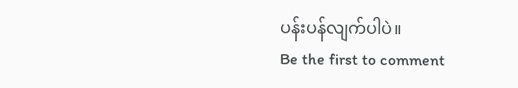ပန်းပန်လျက်ပါပဲ။
Be the first to comment